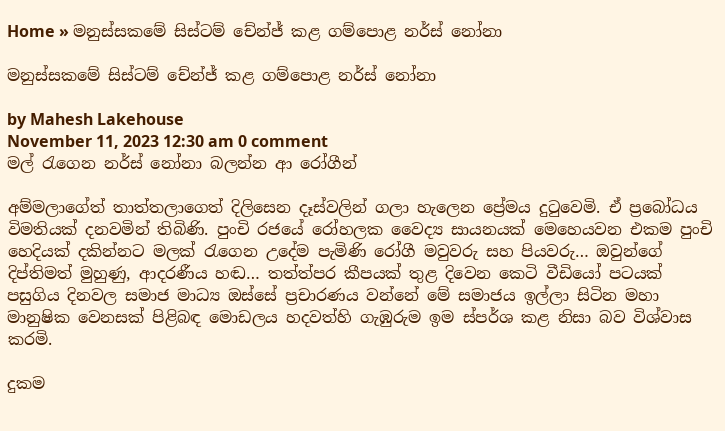Home » මනුස්සකමේ සිස්ටම් චේන්ජ් කළ ගම්පොළ නර්ස් නෝනා

මනුස්සකමේ සිස්ටම් චේන්ජ් කළ ගම්පොළ නර්ස් නෝනා

by Mahesh Lakehouse
November 11, 2023 12:30 am 0 comment
මල් රැගෙන නර්ස් නෝනා බලන්න ආ රෝගීන්

අම්මලාගේත් තාත්තලාගෙත් දිලිසෙන දෑස්වලින් ගලා හැලෙන ප්‍රේමය දුටුවෙමි. ඒ ප්‍රබෝධය විමතියක් දනවමින් තිබිණි. පුංචි රජයේ රෝහලක වෛද්‍ය සායනයක් මෙහෙයවන එකම පුංචි හෙදියක් දකින්නට මලක් රැගෙන උදේම පැමිණි රෝගී මවුවරු සහ පියවරු… ඔවුන්ගේ දිප්තිමත් මුහුණු, ආදරණීය හඬ… තත්ත්පර කීපයක් තුළ දිවෙන කෙටි වීඩියෝ පටයක් පසුගිය දිනවල සමාජ මාධ්‍ය ඔස්සේ ප්‍රචාරණය වන්නේ මේ සමාජය ඉල්ලා සිටින මහා මානුෂික වෙනසක් පිළිබඳ මොඩලය හදවත්හි ගැඹුරුම ඉම ස්පර්ශ කළ නිසා බව විශ්වාස කරමි.

දුකම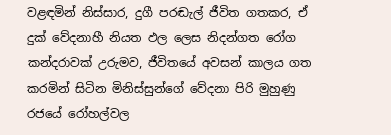වළඳමින් නිස්සාර, දුගී පරඬැල් ජීවිත ගතකර, ඒ දුක් වේදනාහී නියත ඵල ලෙස නිදන්ගත රෝග කන්දරාවක් උරුමව, ජීවිතයේ අවසන් කාලය ගත කරමින් සිටින මිනිස්සුන්ගේ වේදනා පිරි මුහුණු රජයේ රෝහල්වල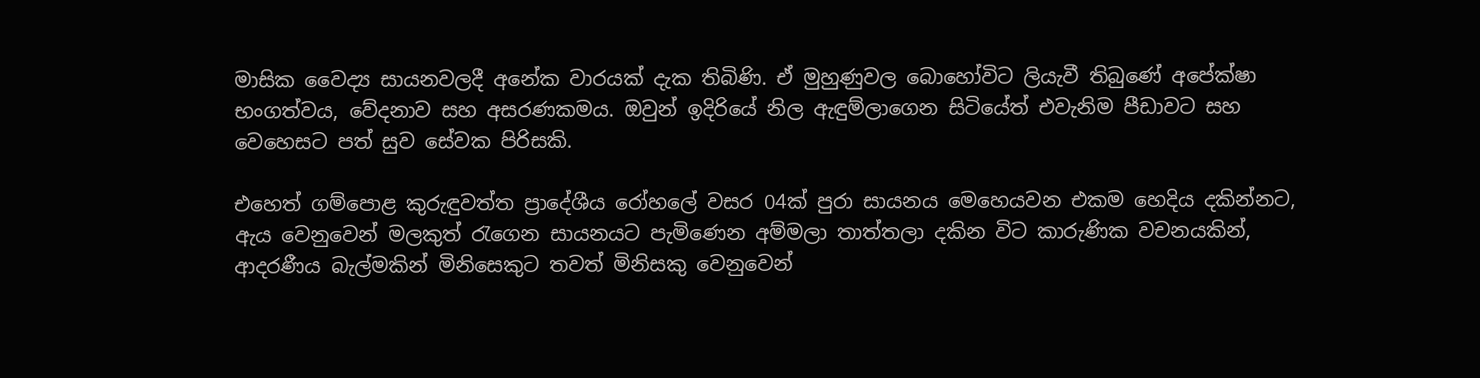මාසික වෛද්‍ය සායනවලදී අනේක වාරයක් දැක තිබිණි. ඒ මුහුණුවල බොහෝවිට ලියැවී තිබුණේ අපේක්ෂා භංගත්වය, වේදනාව සහ අසරණකමය. ඔවුන් ඉදිරියේ නිල ඇඳුම්ලාගෙන සිටියේත් එවැනිම පීඩාවට සහ වෙහෙසට පත් සුව සේවක පිරිසකි.

එහෙත් ගම්පොළ කුරුඳුවත්ත ප්‍රාදේශීය රෝහලේ වසර 04ක් පුරා සායනය මෙහෙයවන එකම හෙදිය දකින්නට, ඇය වෙනුවෙන් මලකුත් රැගෙන සායනයට පැමිණෙන අම්මලා තාත්තලා දකින විට කාරුණික වචනයකින්, ආදරණීය බැල්මකින් මිනිසෙකුට තවත් මිනිසකු වෙනුවෙන්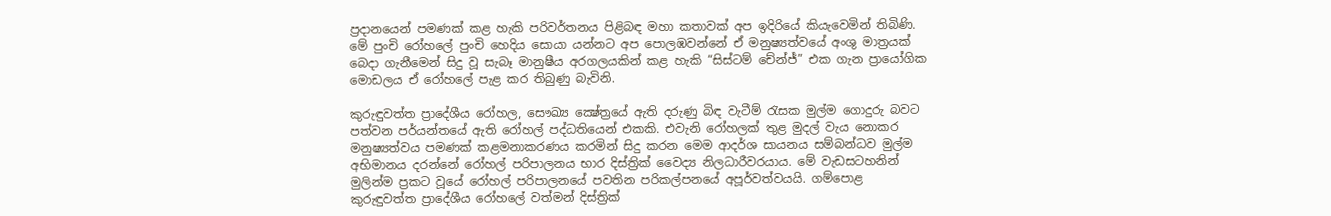ප්‍රදානයෙන් පමණක් කළ හැකි පරිවර්තනය පිළිබඳ මහා කතාවක් අප ඉදිරියේ කියැවෙමින් තිබිණි. මේ පුංචි රෝහලේ පුංචි හෙදිය සොයා යන්නට අප පොලඹවන්නේ ඒ මනුෂ්‍යත්වයේ අංශු මාත්‍රයක් බෙදා ගැනීමෙන් සිදු වූ සැබෑ මානුෂීය අරගලයකින් කළ හැකි “සිස්ටම් චේන්ජ්” එක ගැන ප්‍රායෝගික මොඩලය ඒ රෝහලේ පැළ කර තිබුණු බැවිනි.

කුරුඳුවත්ත ප්‍රාදේශීය රෝහල, සෞඛ්‍ය ක්‍ෂේත්‍රයේ ඇති දරුණු බිඳ වැටීම් රැසක මුල්ම ගොදුරු බවට පත්වන පර්යන්තයේ ඇති රෝහල් පද්ධතියෙන් එකකි. එවැනි රෝහලක් තුළ මුදල් වැය නොකර මනුෂ්‍යත්වය පමණක් කළමනාකරණය කරමින් සිදු කරන මෙම ආදර්ශ සායනය සම්බන්ධව මුල්ම අභිමානය දරන්නේ රෝහල් පරිපාලනය භාර දිස්ත්‍රික් වෛද්‍ය නිලධාරීවරයාය. මේ වැඩසටහනින් මුලින්ම ප්‍රකට වූයේ රෝහල් පරිපාලනයේ පවතින පරිකල්පනයේ අපූර්වත්වයයි. ගම්පොළ කුරුඳුවත්ත ප්‍රාදේශීය රෝහලේ වත්මන් දිස්ත්‍රික්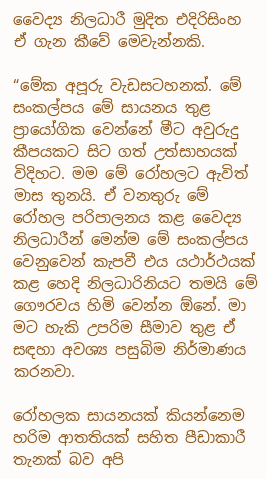වෛද්‍ය නිලධාරී මුදිත එදිරිසිංහ ඒ ගැන කීවේ මෙවැන්නකි.

“මේක අපූරු වැඩසටහනක්. මේ සංකල්පය මේ සායනය තුළ ප්‍රායෝගික වෙන්නේ මීට අවුරුදු කීපයකට සිට ගත් උත්සාහයක් විදිහට. මම මේ රෝහලට ඇවිත් මාස තුනයි. ඒ වනතුරු මේ රෝහල පරිපාලනය කළ වෛද්‍ය නිලධාරීන් මෙන්ම මේ සංකල්පය වෙනුවෙන් කැපවී එය යථාර්ථයක් කළ හෙදි නිලධාරිනියට තමයි මේ ගෞරවය හිමි වෙන්න ඕනේ. මා මට හැකි උපරිම සීමාව තුළ ඒ සඳහා අවශ්‍ය පසුබිම නිර්මාණය කරනවා.

රෝහලක සායනයක් කියන්නෙම හරිම ආතතියක් සහිත පීඩාකාරී තැනක් බව අපි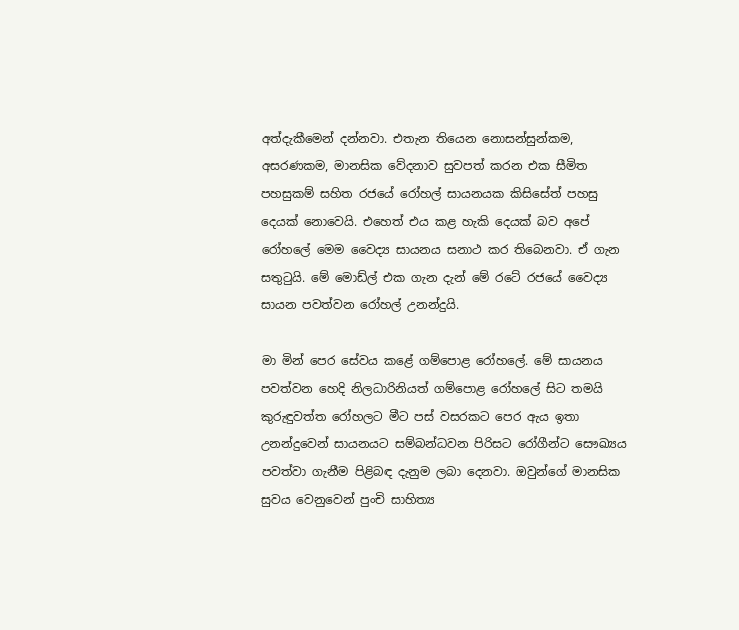අත්දැකීමෙන් දන්නවා. එතැන තියෙන නොසන්සුන්කම, අසරණකම, මානසික වේදනාව සුවපත් කරන එක සීමිත පහසුකම් සහිත රජයේ රෝහල් සායනයක කිසිසේත් පහසු දෙයක් නොවෙයි. එහෙත් එය කළ හැකි දෙයක් බව අපේ රෝහලේ මෙම වෛද්‍ය සායනය සනාථ කර තිබෙනවා. ඒ ගැන සතුටුයි. මේ මොඩ්ල් එක ගැන දැන් මේ රටේ රජයේ වෛද්‍ය සායන පවත්වන රෝහල් උනන්දුයි.

මා මින් පෙර සේවය කළේ ගම්පොළ රෝහලේ. මේ සායනය පවත්වන හෙදි නිලධාරිනියත් ගම්පොළ රෝහලේ සිට තමයි කුරුඳුවත්ත රෝහලට මීට පස් වසරකට පෙර ඇය ඉතා උනන්දුවෙන් සායනයට සම්බන්ධවන පිරිසට රෝගීන්ට සෞඛ්‍යය පවත්වා ගැනීම පිළිබඳ දැනුම ලබා දෙනවා. ඔවුන්ගේ මානසික සුවය වෙනුවෙන් පුංචි සාහිත්‍ය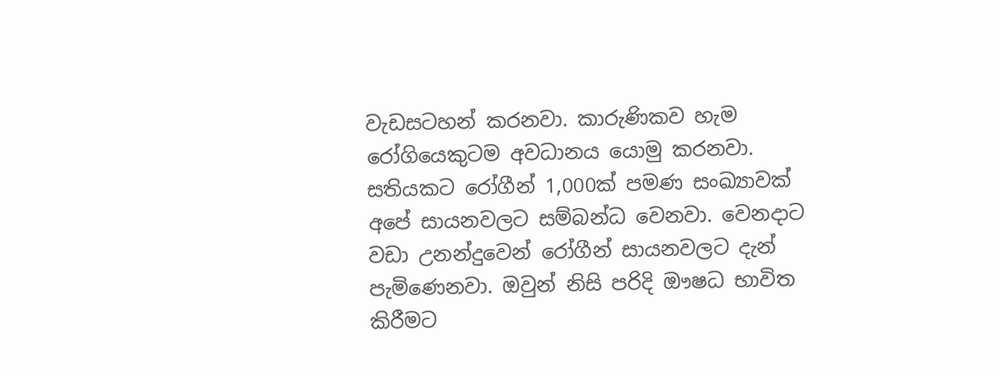වැඩසටහන් කරනවා. කාරුණිකව හැම රෝගියෙකුටම අවධානය යොමු කරනවා. සතියකට රෝගීන් 1,000ක් පමණ සංඛ්‍යාවක් අපේ සායනවලට සම්බන්ධ වෙනවා. වෙනදාට වඩා උනන්දුවෙන් රෝගීන් සායනවලට දැන් පැමිණෙනවා. ඔවුන් නිසි පරිදි ඖෂධ භාවිත කිරීමට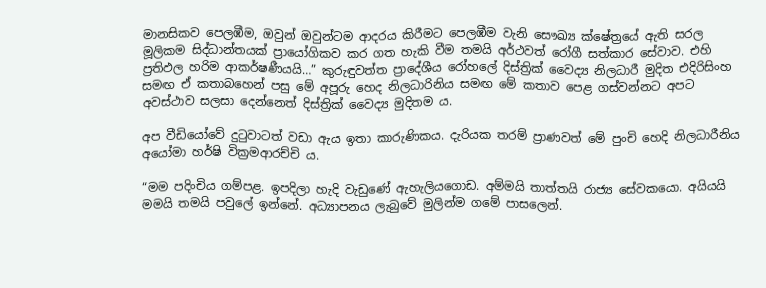මානසිකව පෙලඹීම, ඔවුන් ඔවුන්ටම ආදරය කිරීමට පෙලඹීම වැනි සෞඛ්‍ය ක්ෂේත්‍රයේ ඇති සරල මූලිකම සිද්ධාන්තයක් ප්‍රායෝගිකව කර ගත හැකි වීම තමයි අර්ථවත් රෝගී සත්කාර සේවාව. එහි ප්‍රතිඵල හරිම ආකර්ෂණීයයි…” කුරුඳුවත්ත ප්‍රාදේශීය රෝහලේ දිස්ත්‍රික් වෛද්‍ය නිලධාරී මුදිත එදිරිසිංහ සමඟ ඒ කතාබහෙන් පසු මේ අපූරු හෙද නිලධාරිනිය සමඟ මේ කතාව පෙළ ගස්වන්නට අපට අවස්ථාව සලසා දෙන්නෙත් දිස්ත්‍රික් වෛද්‍ය මුදිතම ය.

අප වීඩියෝවේ දුටුවාටත් වඩා ඇය ඉතා කාරුණිකය. දැරියක තරම් ප්‍රාණවත් මේ පුංචි හෙදි නිලධාරීනිය අයෝමා හර්ෂි වික්‍රමආරච්චි ය.

“මම පදිංචිය ගම්පළ. ඉපදිලා හැදි වැඩුණේ ඇහැලියගොඩ. අම්මයි තාත්තයි රාජ්‍ය සේවකයො. අයියයි මමයි තමයි පවුලේ ඉන්නේ. අධ්‍යාපනය ලැබුවේ මුලින්ම ගමේ පාසලෙන්.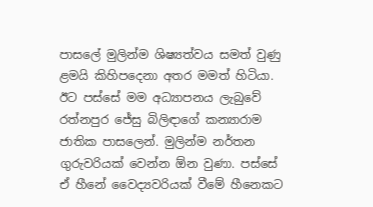පාසලේ මුලින්ම ශිෂ්‍යත්වය සමත් වුණු ළමයි කිහිපදෙනා අතර මමත් හිටියා. ඊට පස්සේ මම අධ්‍යාපනය ලැබුවේ රත්නපුර ජේසු බිලිඳාගේ කන්‍යාරාම ජාතික පාසලෙන්. මුලින්ම නර්තන ගුරුවරියක් වෙන්න ඕන වුණා. පස්සේ ඒ හීනේ වෛද්‍යවරියක් වීමේ හීනෙකට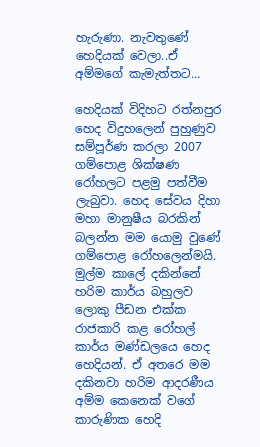හැරුණා. නැවතුණේ හෙදියක් වෙලා..ඒ අම්මගේ කැමැත්තට…

හෙදියක් විදිහට රත්නපුර හෙද විදුහලෙන් පුහුණුව සම්පූර්ණ කරලා 2007 ගම්පොළ ශික්ෂණ රෝහලට පළමු පත්වීම ලැබුවා. හෙද සේවය දිහා මහා මානුෂීය බරකින් බලන්න මම යොමු වුණේ ගම්පොළ රෝහලෙන්මයි. මුල්ම කාලේ දකින්නේ හරිම කාර්ය බහුලව ලොකු පීඩන එක්ක රාජකාරි කළ රෝහල් කාර්ය මණ්ඩලයෙ හෙද හෙදියන්. ඒ අතරෙ මම දකිනවා හරිම ආදරණීය අම්ම කෙනෙක් වගේ කාරුණික හෙදි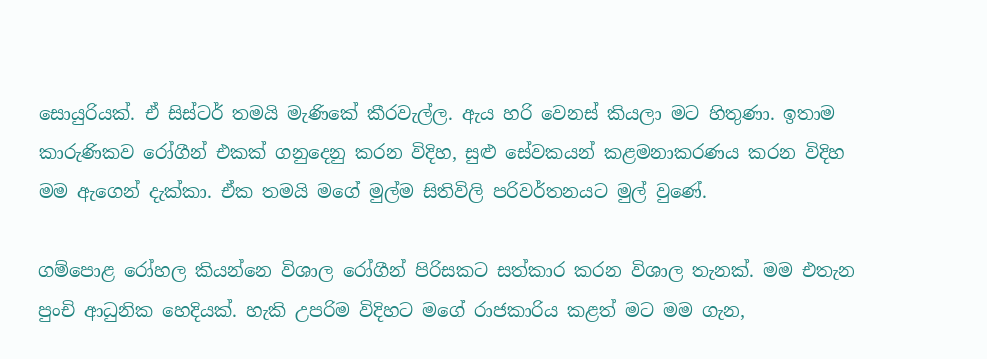සොයුරියක්. ඒ සිස්ටර් තමයි මැණිකේ කීරවැල්ල. ඇය හරි වෙනස් කියලා මට හිතුණා. ඉතාම කාරුණිකව රෝගීන් එකක් ගනුදෙනු කරන විදිහ, සුළු සේවකයන් කළමනාකරණය කරන විදිහ මම ඇගෙන් දැක්කා. ඒක තමයි මගේ මුල්ම සිතිවිලි පරිවර්තනයට මුල් වුණේ.

ගම්පොළ රෝහල කියන්නෙ විශාල රෝගීන් පිරිසකට සත්කාර කරන විශාල තැනක්. මම එතැන පුංචි ආධුනික හෙදියක්. හැකි උපරිම විදිහට මගේ රාජකාරිය කළත් මට මම ගැන,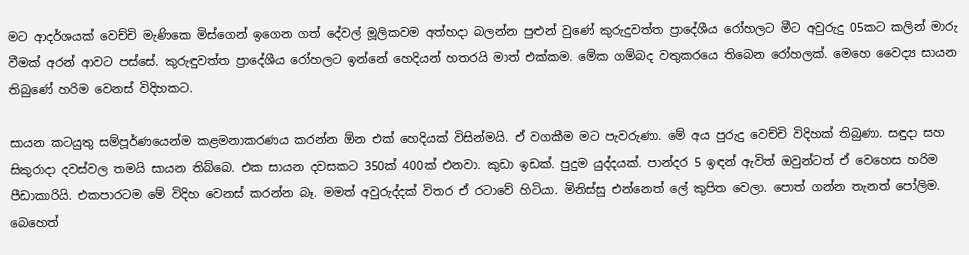මට ආදර්ශයක් වෙච්චි මැණිකෙ මිස්ගෙන් ඉගෙන ගත් දේවල් මූලිකවම අත්හදා බලන්න පුළුන් වුණේ කුරුදුවත්ත ප්‍රාදේශීය රෝහලට මීට අවුරුදු 05කට කලින් මාරු වීමක් අරන් ආවට පස්සේ. කුරුඳුවත්ත ප්‍රාදේශීය රෝහලට ඉන්නේ හෙදියන් හතරයි මාත් එක්කම. මේක ගම්බද වතුකරයෙ තිබෙන රෝහලක්. මෙහෙ වෛද්‍ය සායන තිබුණේ හරිම වෙනස් විදිහකට.

සායන කටයුතු සම්පූර්ණයෙන්ම කළමනාකරණය කරන්න ඕන එක් හෙදියක් විසින්මයි. ඒ වගකීම මට පැවරුණා. මේ අය පුරුදු වෙච්චි විදිහක් තිබුණා. සඳුදා සහ සිකුරාදා දවස්වල තමයි සායන තිබ්බෙ. එක සායන දවසකට 350ක් 400ක් එනවා. කුඩා ඉඩක්. පුදුම යුද්දයක්. පාන්දර 5 ඉඳන් ඇවිත් ඔවුන්ටත් ඒ වෙහෙස හරිම පීඩාකාරියි. එකපාරටම මේ විදිහ වෙනස් කරන්න බෑ. මමත් අවුරුද්දක් විතර ඒ රටාවේ හිටියා. මිනිස්සු එන්නෙත් ලේ කුපිත වෙලා. පොත් ගන්න තැනත් පෝලිම. බෙහෙත්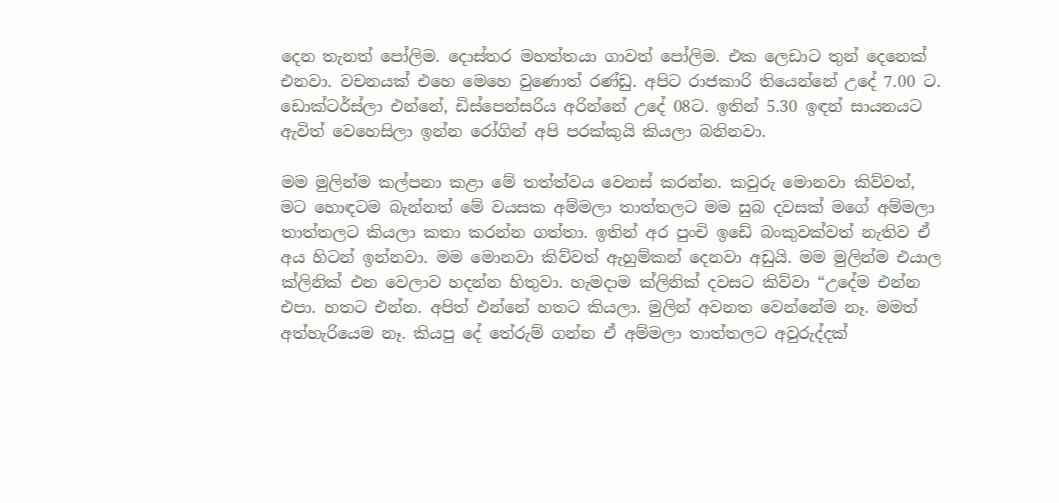දෙන තැනත් පෝලිම. දොස්තර මහත්තයා ගාවත් පෝලිම. එක ලෙඩාට තුන් දෙනෙක් එනවා. වචනයක් එහෙ මෙහෙ වුණොත් රණ්ඩු. අපිට රාජකාරි තියෙන්නේ උදේ 7.00 ට. ඩොක්ටර්ස්ලා එන්නේ, ඩිස්පෙන්සරිය අරින්නේ උදේ 08ට. ඉතින් 5.30 ඉඳන් සායනයට ඇවිත් වෙහෙසිලා ඉන්න රෝගින් අපි පරක්කුයි කියලා බනිනවා.

මම මුලින්ම කල්පනා කළා මේ තත්ත්වය වෙනස් කරන්න. කවුරු මොනවා කිව්වත්, මට හොඳටම බැන්නත් මේ වයසක අම්මලා තාත්තලට මම සුබ දවසක් මගේ අම්මලා තාත්තලට කියලා කතා කරන්න ගත්තා. ඉතින් අර පුංචි ඉඩේ බංකුවක්වත් නැතිව ඒ අය හිටන් ඉන්නවා. මම මොනවා කිව්වත් ඇහුම්කන් දෙනවා අඩුයි. මම මුලින්ම එයාල ක්ලිනික් එන වෙලාව හදන්න හිතුවා. හැමදාම ක්ලිනික් දවසට කිව්වා “උදේම එන්න එපා. හතට එන්න. අපිත් එන්නේ හතට කියලා. මුලින් අවනත වෙන්නේම නෑ. මමත් අත්හැරියෙම නෑ. කියපු දේ තේරුම් ගන්න ඒ අම්මලා තාත්තලට අවුරුද්දක්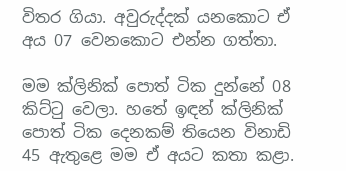විතර ගියා. අවුරුද්දක් යනකොට ඒ අය 07 වෙනකොට එන්න ගත්තා.

මම ක්ලිනික් පොත් ටික දුන්නේ 08 කිට්ටු වෙලා. හතේ ඉඳන් ක්ලිනික් පොත් ටික දෙනකම් තියෙන විනාඩි 45 ඇතුළෙ මම ඒ අයට කතා කළා.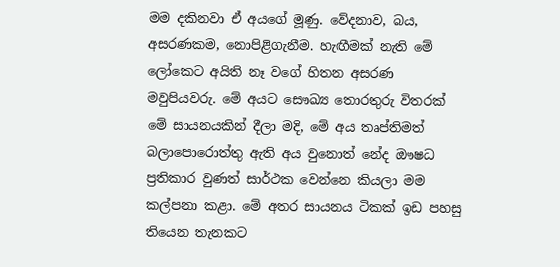මම දකිනවා ඒ අයගේ මූණු. වේදනාව, බය, අසරණකම, නොපිළිගැනීම. හැඟීමක් නැති මේ ලෝකෙට අයිති නෑ වගේ හිතන අසරණ මවුපියවරු. මේ අයට සෞඛ්‍ය තොරතුරු විතරක් මේ සායනයකින් දීලා මදි, මේ අය තෘප්තිමත් බලාපොරොත්තු ඇති අය වුනොත් නේද ඖෂධ ප්‍රතිකාර වුණත් සාර්ථක වෙන්නෙ කියලා මම කල්පනා කළා. මේ අතර සායනය ටිකක් ඉඩ පහසු තියෙන තැනකට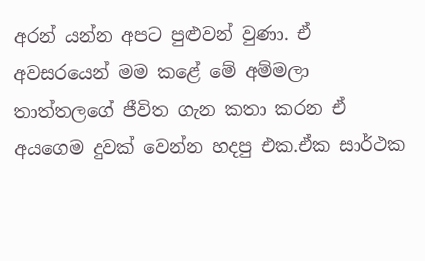අරන් යන්න අපට පුළුවන් වුණා. ඒ අවසරයෙන් මම කළේ මේ අම්මලා තාත්තලගේ ජීවිත ගැන කතා කරන ඒ අයගෙම දුවක් වෙන්න හදපු එක.ඒක සාර්ථක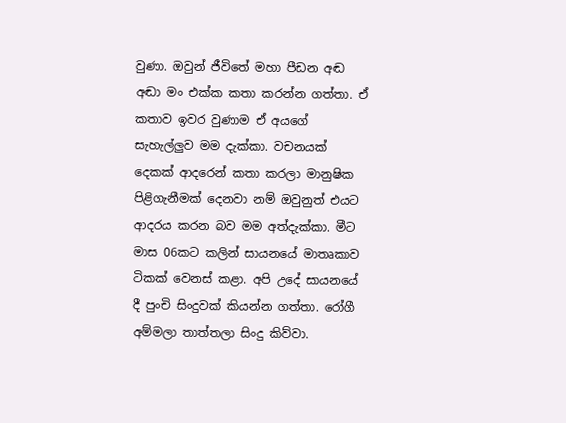වුණා. ඔවුන් ජීවිතේ මහා පීඩන අඬ අඬා මං එක්ක කතා කරන්න ගත්තා. ඒ කතාව ඉවර වුණාම ඒ අයගේ සැහැල්ලුව මම දැක්කා. වචනයක් දෙකක් ආදරෙන් කතා කරලා මානුෂික පිළිගැනීමක් දෙනවා නම් ඔවුනුත් එයට ආදරය කරන බව මම අත්දැක්කා. මීට මාස 06කට කලින් සායනයේ මාතෘකාව ටිකක් වෙනස් කළා. අපි උදේ සායනයේ දී පුංචි සිංදුවක් කියන්න ගත්තා. රෝගී අම්මලා තාත්තලා සිංදු කිව්වා.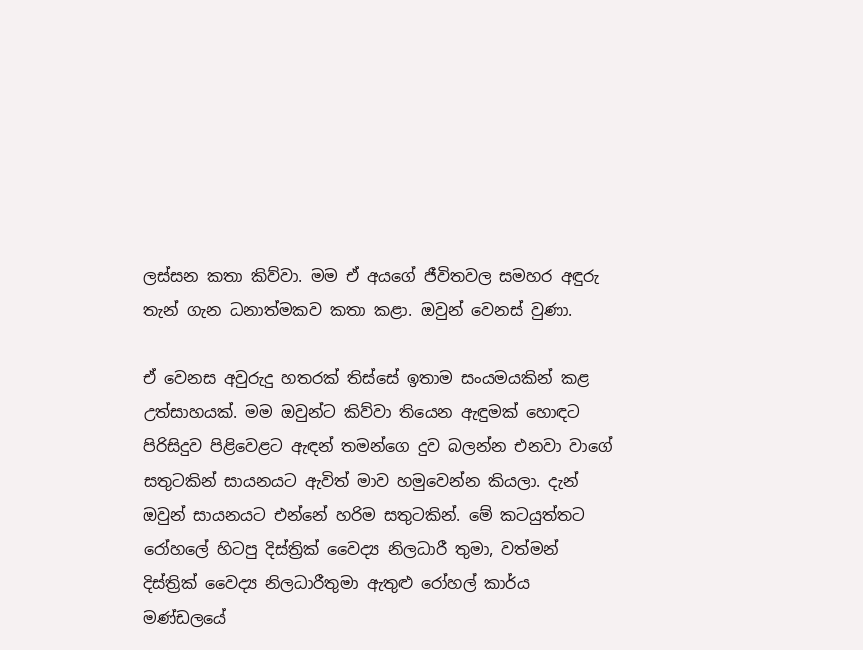ලස්සන කතා කිව්වා. මම ඒ අයගේ ජීවිතවල සමහර අඳුරු තැන් ගැන ධනාත්මකව කතා කළා. ඔවුන් වෙනස් වුණා.

ඒ වෙනස අවුරුදු හතරක් තිස්සේ ඉතාම සංයමයකින් කළ උත්සාහයක්. මම ඔවුන්ට කිව්වා තියෙන ඇඳුමක් හොඳට පිරිසිදුව පිළිවෙළට ඇඳන් තමන්ගෙ දුව බලන්න එනවා වාගේ සතුටකින් සායනයට ඇවිත් මාව හමුවෙන්න කියලා. දැන් ඔවුන් සායනයට එන්නේ හරිම සතුටකින්. මේ කටයුත්තට රෝහලේ හිටපු දිස්ත්‍රික් වෛද්‍ය නිලධාරී තුමා, වත්මන් දිස්ත්‍රික් වෛද්‍ය නිලධාරීතුමා ඇතුළු රෝහල් කාර්ය මණ්ඩලයේ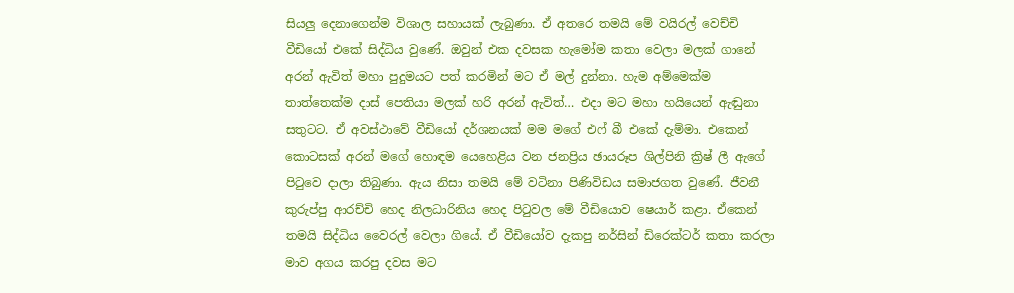සියලු දෙනාගෙන්ම විශාල සහායක් ලැබුණා. ඒ අතරෙ තමයි මේ වයිරල් වෙච්චි වීඩියෝ එකේ සිද්ධිය වුණේ. ඔවුන් එක දවසක හැමෝම කතා වෙලා මලක් ගානේ අරන් ඇවිත් මහා පුදුමයට පත් කරමින් මට ඒ මල් දුන්නා. හැම අම්මෙක්ම තාත්තෙක්ම දාස් පෙතියා මලක් හරි අරන් ඇවිත්… එදා මට මහා හයියෙන් ඇඬුනා සතුටට. ඒ අවස්ථාවේ වීඩියෝ දර්ශනයක් මම මගේ එෆ් බී එකේ දැම්මා. එකෙන් කොටසක් අරන් මගේ හොඳම යෙහෙළිය වන ජනප්‍රිය ඡායරූප ශිල්පිනි ක්‍රිෂ් ලී ඇගේ පිටුවෙ දාලා තිබුණා. ඇය නිසා තමයි මේ වටිනා පිණිවිඩය සමාජගත වුණේ. ජීවනී කුරුප්පු ආරච්චි හෙද නිලධාරිනිය හෙද පිටුවල මේ වීඩියොව ෂෙයාර් කළා. ඒකෙන් තමයි සිද්ධිය වෛරල් වෙලා ගියේ. ඒ වීඩියෝව දැකපු නර්සින් ඩිරෙක්ටර් කතා කරලා මාව අගය කරපු දවස මට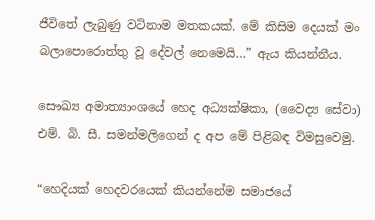ජීවිතේ ලැබුණු වටිනාම මතකයක්. මේ කිසිම දෙයක් මං බලාපොරොත්තු වූ දේවල් නෙමෙයි…” ඇය කියන්නීය.

සෞඛ්‍ය අමාත්‍යාංශයේ හෙද අධ්‍යක්ෂිකා, (වෛද්‍ය සේවා) එම්. බි. සී. සමන්මලිගෙන් ද අප මේ පිළිබඳ විමසුවෙමු.

“හෙදියක් හෙදවරයෙක් කියන්නේම සමාජයේ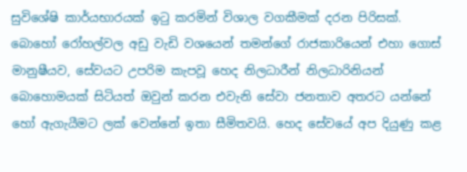සුවිශේෂි කාර්යභාරයක් ඉටු කරමින් විශාල වගකීමක් දරන පිරිසක්. බොහෝ රෝහල්වල අඩු වැඩි වශයෙන් තමන්ගේ රාජකාරියෙන් එහා ගොස් මානුෂීයව, සේවයට උපරිම කැපවූ හෙද නිලධාරීන් නිලධාරිනියන් බොහොමයක් සිටියත් ඔවුන් කරන එවැනි සේවා ජනතාව අතරට යන්නේ හෝ ඇගැයීමට ලක් වෙන්නේ ඉතා සීමිතවයි. හෙද සේවයේ අප දියුණු කළ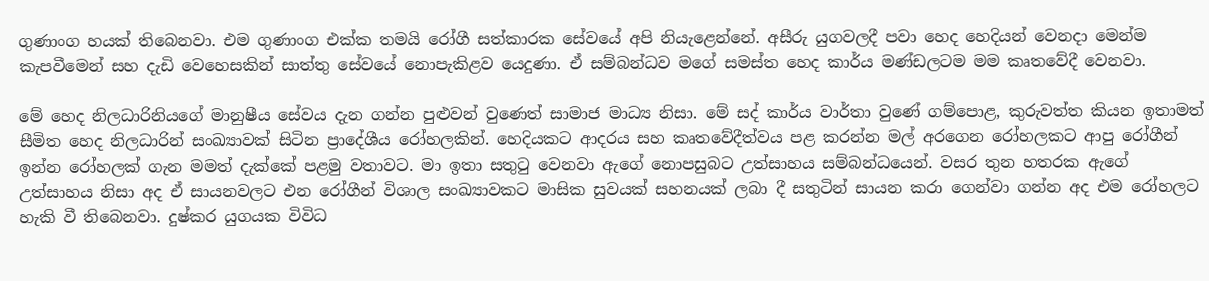ගුණාංග හයක් තිබෙනවා. එම ගුණාංග එක්ක තමයි රෝගී සත්කාරක සේවයේ අපි නියැළෙන්නේ. අසීරු යුගවලදී පවා හෙද හෙදියන් වෙනදා මෙන්ම කැපවීමෙන් සහ දැඩි වෙහෙසකින් සාත්තු සේවයේ නොපැකිළව යෙදුණා. ඒ සම්බන්ධව මගේ සමස්ත හෙද කාර්ය මණ්ඩලටම මම කෘතවේදී වෙනවා.

මේ හෙද නිලධාරිනියගේ මානුෂීය සේවය දැන ගන්න පුළුවන් වුණෙත් සාමාජ මාධ්‍ය නිසා. මේ සද් කාර්ය වාර්තා වුණේ ගම්පොළ, කුරුවත්ත කියන ඉතාමත් සීමිත හෙද නිලධාරින් සංඛ්‍යාවක් සිටින ප්‍රාදේශීය රෝහලකින්. හෙදියකට ආදරය සහ කෘතවේදීත්වය පළ කරන්න මල් අරගෙන රෝහලකට ආපු රෝගීන් ඉන්න රෝහලක් ගැන මමත් දැක්කේ පළමු වතාවට. මා ඉතා සතුටු වෙනවා ඇගේ නොපසුබට උත්සාහය සම්බන්ධයෙන්. වසර තුන හතරක ඇගේ උත්සාහය නිසා අද ඒ සායනවලට එන රෝගීන් විශාල සංඛ්‍යාවකට මාසික සුවයක් සහනයක් ලබා දී සතුටින් සායන කරා ගෙන්වා ගන්න අද එම රෝහලට හැකි වී තිබෙනවා. දුෂ්කර යුගයක විවිධ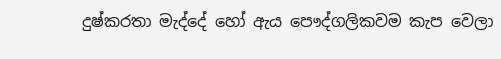දුෂ්කරතා මැද්දේ හෝ ඇය පෞද්ගලිකවම කැප වෙලා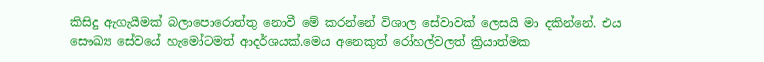කිසිදු ඇගැයීමක් බලාපොරොත්තු නොවී මේ කරන්නේ විශාල සේවාවක් ලෙසයි මා දකින්නේ. එය සෞඛ්‍ය සේවයේ හැමෝටමත් ආදර්ශයක්.මෙය අනෙකුත් රෝහල්වලත් ක්‍රියාත්මක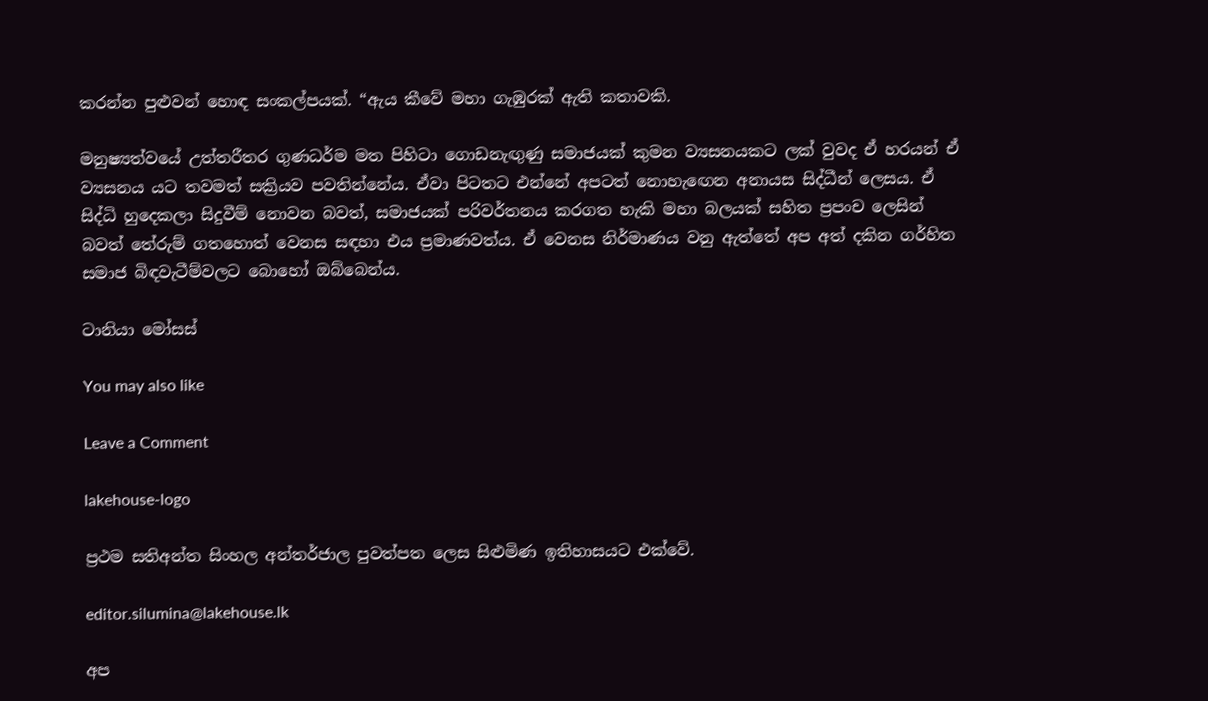කරන්න පුළුවන් හොඳ සංකල්පයක්. “ඇය කීවේ මහා ගැඹුරක් ඇති කතාවකි.

මනුෂ්‍යත්වයේ උත්තරීතර ගුණධර්ම මත පිහිටා ගොඩනැඟුණු සමාජයක් කුමන ව්‍යසනයකට ලක් වුවද ඒ හරයන් ඒ ව්‍යසනය යට තවමත් සක්‍රියව පවතින්නේය. ඒවා පිටතට එන්නේ අපටත් නොහැඟෙන අනායස සිද්ධීන් ලෙසය. ඒ සිද්ධි හුදෙකලා සිදුවීම් නොවන බවත්, සමාජයක් පරිවර්තනය කරගත හැකි මහා බලයක් සහිත ප්‍රපංච ලෙසින් බවත් තේරුම් ගතහොත් වෙනස සඳහා එය ප්‍රමාණවත්ය. ඒ වෙනස නිර්මාණය වනු ඇත්තේ අප අත් දකින ගර්හිත සමාජ බිඳවැටීම්වලට බොහෝ ඔබ්බෙන්ය.

ටානියා මෝසස්

You may also like

Leave a Comment

lakehouse-logo

ප්‍රථම සතිඅන්ත සිංහල අන්තර්ජාල පුවත්පත ලෙස සිළුමිණ ඉතිහාසයට එක්වේ.

editor.silumina@lakehouse.lk

අප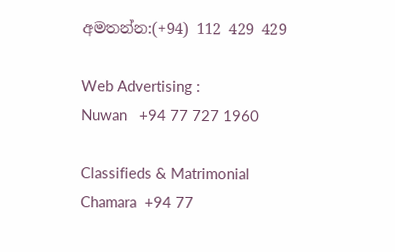අමතන්න:(+94) 112 429 429

Web Advertising :
Nuwan   +94 77 727 1960

Classifieds & Matrimonial
Chamara  +94 77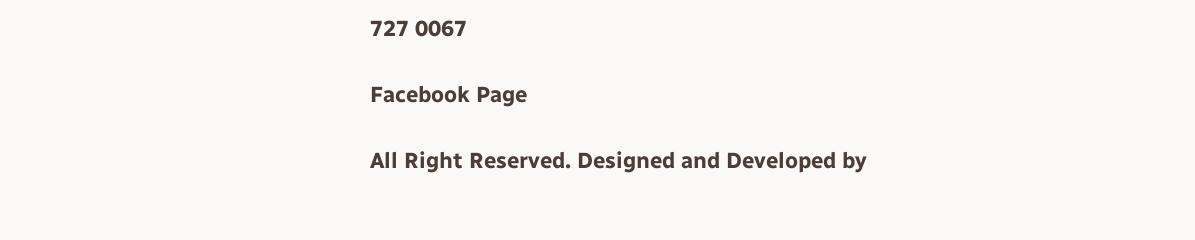727 0067

Facebook Page

All Right Reserved. Designed and Developed by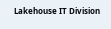Lakehouse IT Division